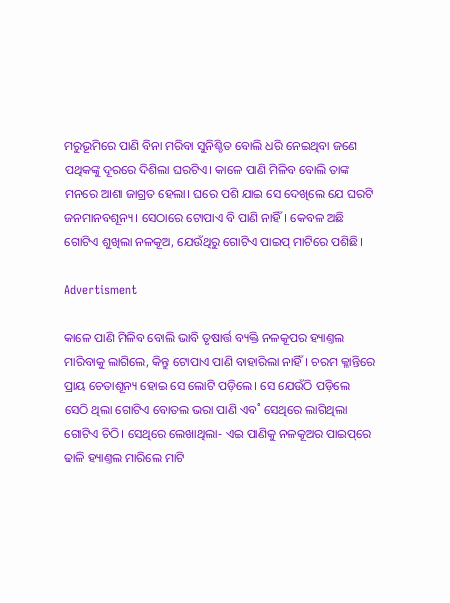ମରୁଭୂମିରେ ପାଣି ବିନା ମରିବା ସୁନିଶ୍ଚିତ ବୋଲି ଧରି ନେଇଥିବା ଜଣେ ପଥିକଙ୍କୁ ଦୂରରେ ଦିଶିଲା ଘରଟିଏ। କାଳେ ପାଣି ମିଳିବ ବୋଲି ତାଙ୍କ ମନରେ ଆଶା ଜାଗ୍ରତ ହେଲା। ଘରେ ପଶି ଯାଇ ସେ ଦେଖିଲେ ଯେ ଘରଟି ଜନମାନବଶୂନ୍ୟ। ସେଠାରେ ଟୋପାଏ ବି ପାଣି ନାହିଁ। କେବଳ ଅଛି ଗୋଟିଏ ଶୁଖିଲା ନଳକୂଅ, ଯେଉଁଥିରୁ ଗୋଟିଏ ପାଇପ୍‌ ମାଟିରେ ପଶିଛି।

Advertisment

କାଳେ ପାଣି ମିଳିବ ବୋଲି ଭାବି ତୃଷାର୍ତ୍ତ ବ୍ୟକ୍ତି ନଳକୂପର ହ୍ୟାଣ୍ତଲ ମାରିବାକୁ ଲାଗିଲେ, କିନ୍ତୁ ଟୋପାଏ ପାଣି ବାହାରିଲା ନାହିଁ। ଚରମ କ୍ଳାନ୍ତିରେ ପ୍ରାୟ ଚେତାଶୂନ୍ୟ ହୋଇ ସେ ଲୋଟି ପଡ଼ିଲେ। ସେ ଯେଉଁଠି ପଡ଼ିଲେ ସେଠି ଥିଲା ଗୋଟିଏ ବୋତଲ ଭରା ପାଣି ଏବ˚ ସେଥିରେ ଲାଗିଥିଲା ଗୋଟିଏ ଚିଠି। ସେଥିରେ ଲେଖାଥିଲା- ଏଇ ପାଣିକୁ ନଳକୂଅର ପାଇପ୍‌ରେ ଢାଳି ହ୍ୟାଣ୍ତଲ ମାରିଲେ ମାଟି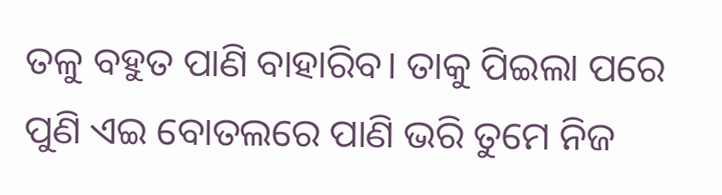ତଳୁ ବହୁତ ପାଣି ବାହାରିବ। ତାକୁ ପିଇଲା ପରେ ପୁଣି ଏଇ ବୋତଲରେ ପାଣି ଭରି ତୁମେ ନିଜ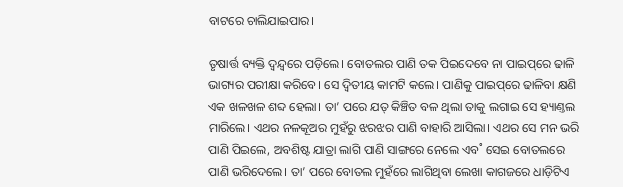ବାଟରେ ଚାଲିଯାଇପାର।

ତୃଷାର୍ତ୍ତ ବ୍ୟକ୍ତି ଦ୍ବନ୍ଦ୍ବରେ ପଡ଼ିଲେ। ବୋତଲର ପାଣି ତକ ପିଇଦେବେ ନା ପାଇପ୍‌ରେ ଢାଳି ଭାଗ୍ୟର ପରୀକ୍ଷା କରିବେ। ସେ ଦ୍ବିତୀୟ କାମଟି କଲେ। ପାଣିକୁ ପାଇପ୍‌ରେ ଢାଳିବା କ୍ଷଣି ଏକ ଖଳଖଳ ଶବ୍ଦ ହେଲା। ତା’ ପରେ ଯତ୍‌ କିଞ୍ଚିତ ବଳ ଥିଲା ତାକୁ ଲଗାଇ ସେ ହ୍ୟାଣ୍ତଲ ମାରିଲେ। ଏଥର ନଳକୂଅର ମୁହଁରୁ ଝରଝର ପାଣି ବାହାରି ଆସିଲା। ଏଥର ସେ ମନ ଭରି ପାଣି ପିଇଲେ, ଅବଶିଷ୍ଟ ଯାତ୍ରା ଲାଗି ପାଣି ସାଙ୍ଗରେ ନେଲେ ଏବ˚ ସେଇ ବୋତଲରେ ପାଣି ଭରିଦେଲେ। ତା’ ପରେ ବୋତଲ ମୁହଁରେ ଲାଗିଥିବା ଲେଖା କାଗଜରେ ଧାଡ଼ିଟିଏ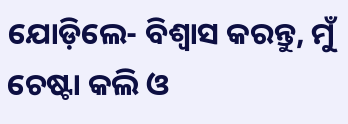ଯୋଡ଼ିଲେ- ବିଶ୍ବାସ କରନ୍ତୁ, ମୁଁ ଚେଷ୍ଟା କଲି ଓ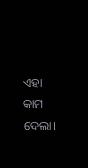ଏହା କାମ ଦେଲା।